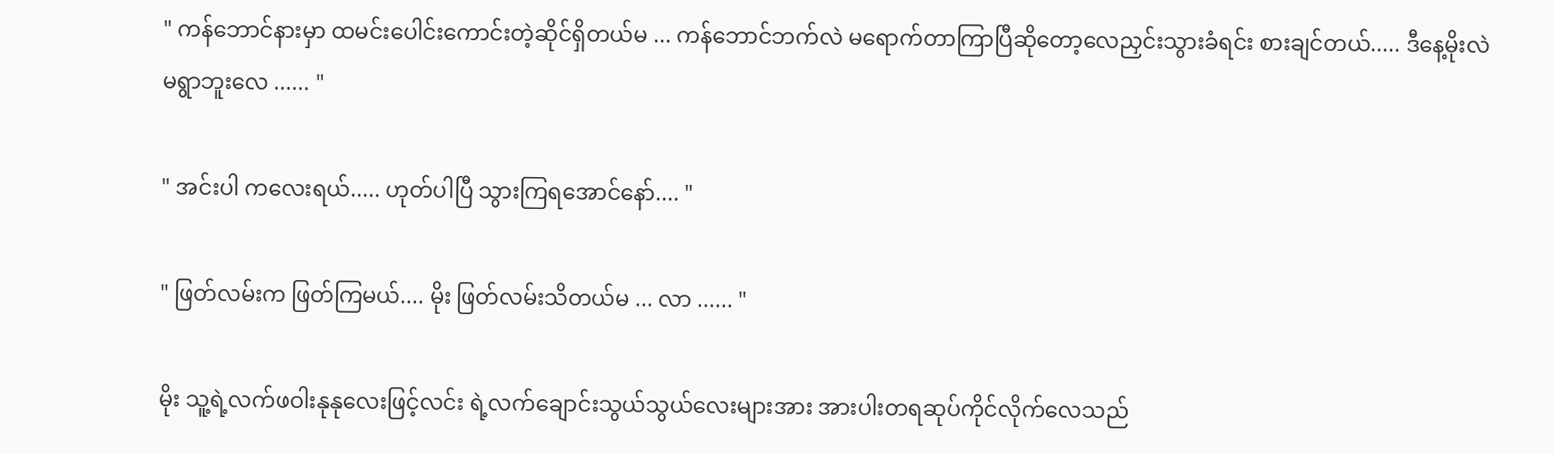" ကန်ဘောင်နားမှာ ထမင်းပေါင်းကောင်းတဲ့ဆိုင်ရှိတယ်မ ... ကန်ဘောင်ဘက်လဲ မရောက်တာကြာပြီဆိုတော့လေညှင်းသွားခံရင်း စားချင်တယ်..... ဒီနေ့မိုးလဲ မရွာဘူးလေ ...... "

" အင်းပါ ကလေးရယ်..... ဟုတ်ပါပြီ သွားကြရအောင်နော်.... "

" ဖြတ်လမ်းက ဖြတ်ကြမယ်.... မိုး ဖြတ်လမ်းသိတယ်မ ... လာ ...... "

မိုး သူ့ရဲ့လက်ဖဝါးနုနုလေးဖြင့်လင်း ရဲ့လက်ချောင်းသွယ်သွယ်လေးများအား အားပါးတရဆုပ်ကိုင်လိုက်လေသည်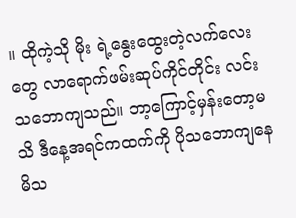။ ထိုကဲ့သို မိုး ရဲ့နွေးထွေးတဲ့လက်လေးတွေ လာရောက်ဖမ်းဆုပ်ကိုင်တိုင်း လင်း သဘောကျသည်။ ဘာ့ကြောင့်မှန်းတော့မသိ ဒီနေ့အရင်ကထက်ကို ပိုသဘောကျနေမိသ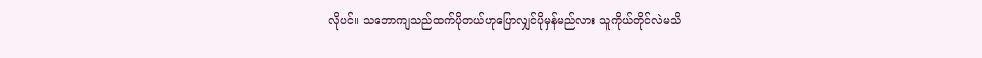လိုပင်။ သဘောကျသည်ထက်ပိုတယ်ဟုပြောလျှင်ပိုမှန်မည်လား သူကိုယ်တိုင်လဲမသိ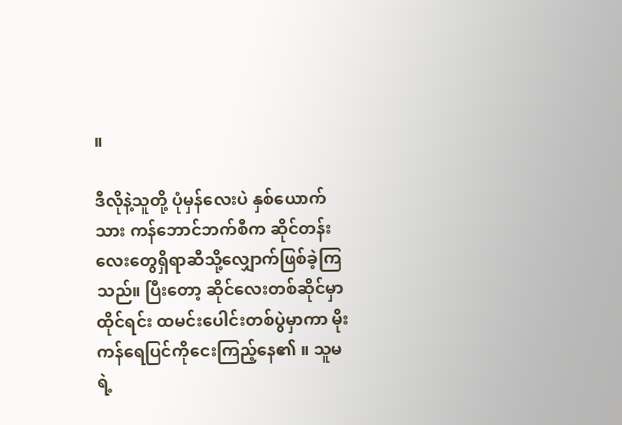။

ဒီလိုနဲ့သူတို့ ပုံမှန်လေးပဲ နှစ်ယောက်သား ကန်ဘောင်ဘက်စီက ဆိုင်တန်းလေးတွေရှိရာဆီသို့လျှောက်ဖြစ်ခဲ့ကြသည်။ ပြီးတော့ ဆိုင်လေးတစ်ဆိုင်မှာထိုင်ရင်း ထမင်းပေါင်းတစ်ပွဲမှာကာ မိုး ကန်ရေပြင်ကိုငေးကြည့်နေ၏ ။ သူမရဲ့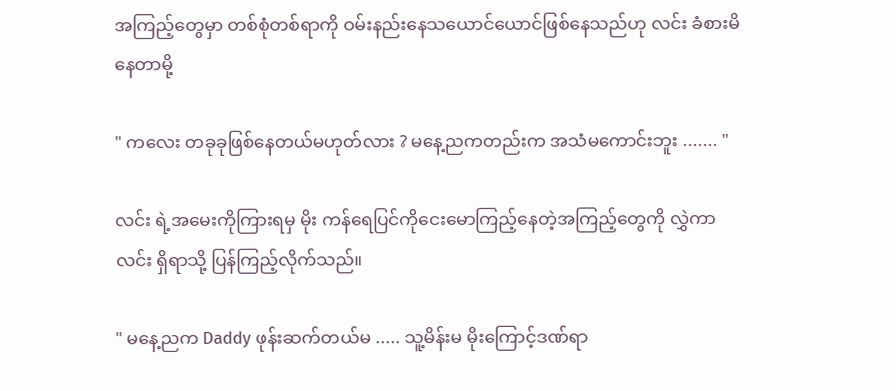အကြည့်တွေမှာ တစ်စုံတစ်ရာကို ဝမ်းနည်းနေသယောင်ယောင်ဖြစ်နေသည်ဟု လင်း ခံစားမိနေတာမို့

" ကလေး တခုခုဖြစ်နေတယ်မဟုတ်လား ? မနေ့ညကတည်းက အသံမကောင်းဘူး ....... "

လင်း ရဲ့အမေးကိုကြားရမှ မိုး ကန်ရေပြင်ကိုငေးမောကြည့်နေတဲ့အကြည့်တွေကို လွှဲကာ လင်း ရှိရာသို့ ပြန်ကြည့်လိုက်သည်။

" မနေ့ညက Daddy ဖုန်းဆက်တယ်မ ..... သူ့မိန်းမ မိုးကြောင့်ဒဏ်ရာ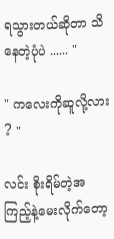ရသွားတယ်ဆိုတာ သိနေတဲ့ပုံပဲ ...... "

" ကလေးကိုဆူလို့လား ? "

လင်း စိုးရိမ်တဲ့အကြည့်နဲ့မေးလိုက်တော့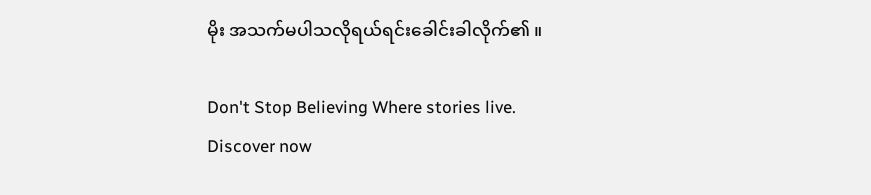မိုး အသက်မပါသလိုရယ်ရင်းခေါင်းခါလိုက်၏ ။

Don't Stop Believing Where stories live. Discover now